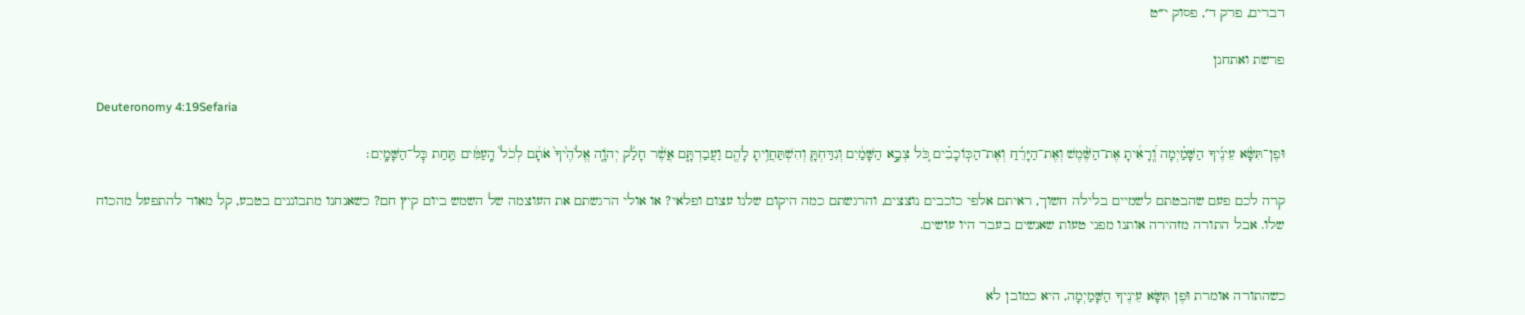דברים, פרק ד׳, פסוק י״ט

פרשת ואתחנן

Deuteronomy 4:19Sefaria

וּפֶן־תִּשָּׂ֨א עֵינֶ֜יךָ הַשָּׁמַ֗יְמָה וְֽ֠רָאִ֠יתָ אֶת־הַשֶּׁ֨מֶשׁ וְאֶת־הַיָּרֵ֜חַ וְאֶת־הַכּֽוֹכָבִ֗ים כֹּ֚ל צְבָ֣א הַשָּׁמַ֔יִם וְנִדַּחְתָּ֛ וְהִשְׁתַּחֲוִ֥יתָ לָהֶ֖ם וַעֲבַדְתָּ֑ם אֲשֶׁ֨ר חָלַ֜ק יְהֹוָ֤ה אֱלֹהֶ֙יךָ֙ אֹתָ֔ם לְכֹל֙ הָֽעַמִּ֔ים תַּ֖חַת כׇּל־הַשָּׁמָֽיִם׃

קרה לכם פעם שהבטתם לשמיים בלילה חשוך, ראיתם אלפי כוכבים נוצצים, והרגשתם כמה היקום שלנו עצום ופלאי? או אולי הרגשתם את העוצמה של השמש ביום קיץ חם? כשאנחנו מתבוננים בטבע, קל מאוד להתפעל מהכוח שלו. אבל התורה מזהירה אותנו מפני טעות שאנשים בעבר היו עושים.


כשהתורה אומרת וּפֶן תִּשָּׂא עֵינֶיךָ הַשָּׁמַיְמָה, היא כמובן לא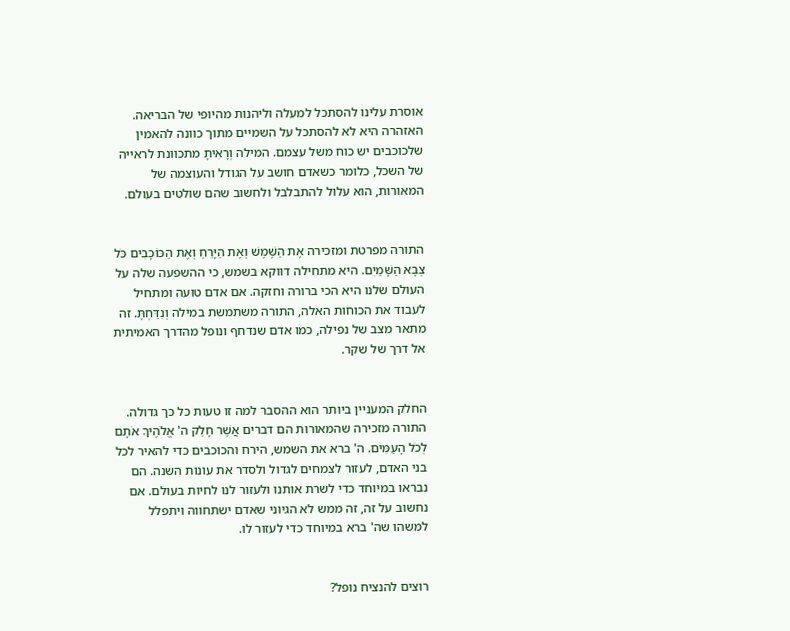אוסרת עלינו להסתכל למעלה וליהנות מהיופי של הבריאה. האזהרה היא לא להסתכל על השמיים מתוך כוונה להאמין שלכוכבים יש כוח משל עצמם. המילה וְרָאִיתָ מתכוונת לראייה של השכל, כלומר כשאדם חושב על הגודל והעוצמה של המאורות, הוא עלול להתבלבל ולחשוב שהם שולטים בעולם.


התורה מפרטת ומזכירה אֶת הַשֶּׁמֶשׁ וְאֶת הַיָּרֵחַ וְאֶת הַכּוֹכָבִים כֹּל צְבָא הַשָּׁמַיִם. היא מתחילה דווקא בשמש, כי ההשפעה שלה על העולם שלנו היא הכי ברורה וחזקה. אם אדם טועה ומתחיל לעבוד את הכוחות האלה, התורה משתמשת במילה וְנִדַּחְתָּ. זה מתאר מצב של נפילה, כמו אדם שנדחף ונופל מהדרך האמיתית אל דרך של שקר.


החלק המעניין ביותר הוא ההסבר למה זו טעות כל כך גדולה. התורה מזכירה שהמאורות הם דברים אֲשֶׁר חָלַק ה' אֱלֹהֶיךָ אֹתָם לְכֹל הָעַמִּים. ה' ברא את השמש, הירח והכוכבים כדי להאיר לכל בני האדם, לעזור לצמחים לגדול ולסדר את עונות השנה. הם נבראו במיוחד כדי לשרת אותנו ולעזור לנו לחיות בעולם. אם נחשוב על זה, זה ממש לא הגיוני שאדם ישתחווה ויתפלל למשהו שה' ברא במיוחד כדי לעזור לו.


רוצים להנציח נופל?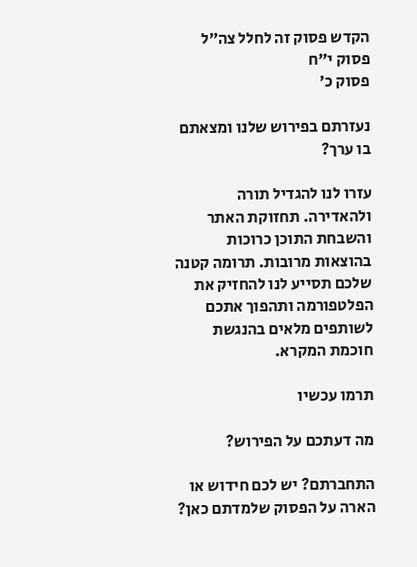הקדש פסוק זה לחלל צה״ל
פסוק י״ח
פסוק כ׳

נעזרתם בפירוש שלנו ומצאתם בו ערך?

עזרו לנו להגדיל תורה ולהאדירה. תחזוקת האתר והשבחת התוכן כרוכות בהוצאות מרובות. תרומה קטנה שלכם תסייע לנו להחזיק את הפלטפורמה ותהפוך אתכם לשותפים מלאים בהנגשת חוכמת המקרא.

תרמו עכשיו

מה דעתכם על הפירוש?

התחברתם? יש לכם חידוש או הארה על הפסוק שלמדתם כאן?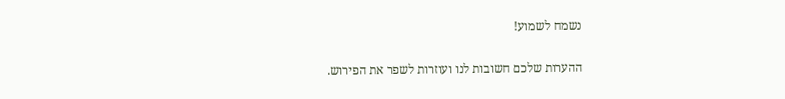נשמח לשמוע!

ההערות שלכם חשובות לנו ועוזרות לשפר את הפירוש.